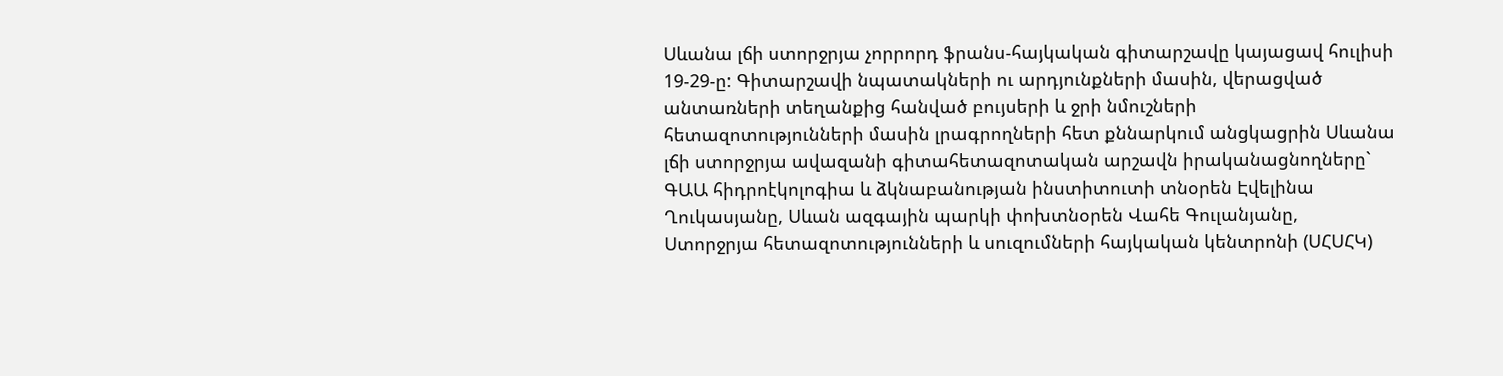Սևանա լճի ստորջրյա չորրորդ ֆրանս-հայկական գիտարշավը կայացավ հուլիսի 19-29-ը: Գիտարշավի նպատակների ու արդյունքների մասին, վերացված անտառների տեղանքից հանված բույսերի և ջրի նմուշների հետազոտությունների մասին լրագրողների հետ քննարկում անցկացրին Սևանա լճի ստորջրյա ավազանի գիտահետազոտական արշավն իրականացնողները` ԳԱԱ հիդրոէկոլոգիա և ձկնաբանության ինստիտուտի տնօրեն Էվելինա Ղուկասյանը, Սևան ազգային պարկի փոխտնօրեն Վահե Գուլանյանը, Ստորջրյա հետազոտությունների և սուզումների հայկական կենտրոնի (ՍՀՍՀԿ)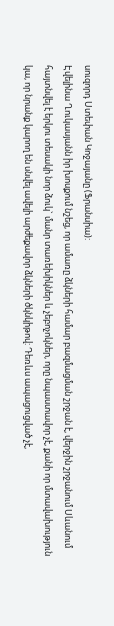սուզորդ Ստեփան Կոջայանը (Ֆրանսիա):
Էվելինա Ղուկասյանն իր խոսքում նշեց, որ ամառը ձկների համար բազմացման շրջան է, վերջին շրջանում Սևանում հայտնվել է երկու տեսակի նոր ձուկ` մանր տառեխիկներ և չեբոչոկներ, որը նպաստավոր չէ, քանի որ մտավախություն կա, որ նրանք կարող են սնվել ավելի արժեքավոր ձկների ծկնկիթով: Դեռևս ապացուցված չէ,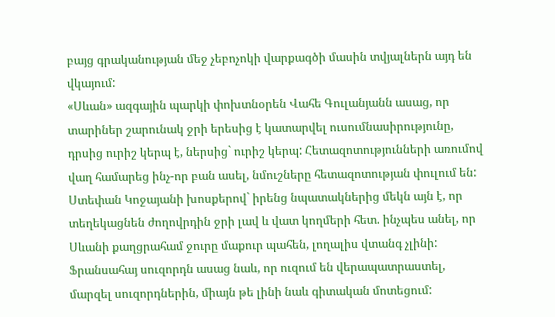բայց գրականության մեջ չեբոչոկի վարքագծի մասին տվյալներն այդ են վկայում:
«Սևան» ազգային պարկի փոխտնօրեն Վահե Գուլանյանն ասաց, որ տարիներ շարունակ ջրի երեսից է կատարվել ուսումնասիրությունը, դրսից ուրիշ կերպ է, ներսից` ուրիշ կերպ: Հետազոտությունների առումով վաղ համարեց ինչ-որ բան ասել, նմուշները հետազոտության փուլում են:
Ստեփան Կոջայանի խոսքերով` իրենց նպատակներից մեկն այն է, որ տեղեկացնեն ժողովրդին ջրի լավ և վատ կողմերի հետ. ինչպես անել, որ Սևանի քաղցրահամ ջուրը մաքուր պահեն, լողալիս վտանգ չլինի: Ֆրանսահայ սուզորդն ասաց նաև, որ ուզում են վերապատրաստել, մարզել սուզորդներին, միայն թե լինի նաև գիտական մոտեցում: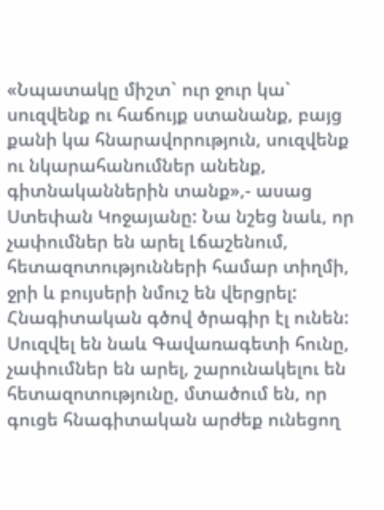«Նպատակը միշտ` ուր ջուր կա` սուզվենք ու հաճույք ստանանք, բայց քանի կա հնարավորություն, սուզվենք ու նկարահանումներ անենք, գիտնականներին տանք»,- ասաց Ստեփան Կոջայանը: Նա նշեց նաև, որ չափումներ են արել Լճաշենում, հետազոտությունների համար տիղմի, ջրի և բույսերի նմուշ են վերցրել: Հնագիտական գծով ծրագիր էլ ունեն: Սուզվել են նաև Գավառագետի հունը, չափումներ են արել, շարունակելու են հետազոտությունը, մտածում են, որ գուցե հնագիտական արժեք ունեցող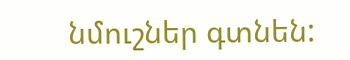նմուշներ գտնեն: